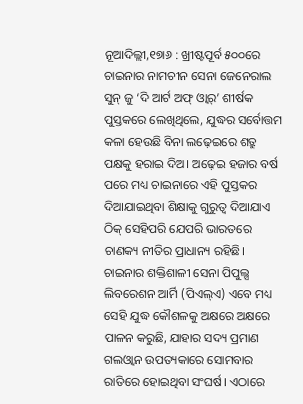ନୂଆଦିଲ୍ଲୀ,୧୭ା୬ : ଖ୍ରୀଷ୍ଟପୂର୍ବ ୫୦୦ରେ ଚାଇନାର ନାମଚୀନ ସେନା ଜେନେରାଲ ସୁନ୍ ଜୁ ‘ଦି ଆର୍ଟ ଅଫ୍ ଓ୍ବାର୍’ ଶୀର୍ଷକ ପୁସ୍ତକରେ ଲେଖିଥିଲେ, ଯୁଦ୍ଧର ସର୍ବୋତ୍ତମ କଳା ହେଉଛି ବିନା ଲଢ଼େଇରେ ଶତ୍ରୁ ପକ୍ଷକୁ ହରାଇ ଦିଅ। ଅଢ଼େଇ ହଜାର ବର୍ଷ ପରେ ମଧ୍ୟ ଚାଇନାରେ ଏହି ପୁସ୍ତକର ଦିଆଯାଇଥିବା ଶିକ୍ଷାକୁ ଗୁରୁତ୍ୱ ଦିଆଯାଏ ଠିକ୍ ସେହିପରି ଯେପରି ଭାରତରେ ଚାଣକ୍ୟ ନୀତିର ପ୍ରାଧାନ୍ୟ ରହିଛି। ଚାଇନାର ଶକ୍ତିଶାଳୀ ସେନା ପିପୁଲ୍ସ ଲିବରେଶନ ଆର୍ମି (ପିଏଲ୍ଏ) ଏବେ ମଧ୍ୟ ସେହି ଯୁଦ୍ଧ କୌଶଳକୁ ଅକ୍ଷରେ ଅକ୍ଷରେ ପାଳନ କରୁଛି, ଯାହାର ସଦ୍ୟ ପ୍ରମାଣ ଗଲଓ୍ବାନ ଉପତ୍ୟକାରେ ସୋମବାର ରାତିରେ ହୋଇଥିବା ସଂଘର୍ଷ। ଏଠାରେ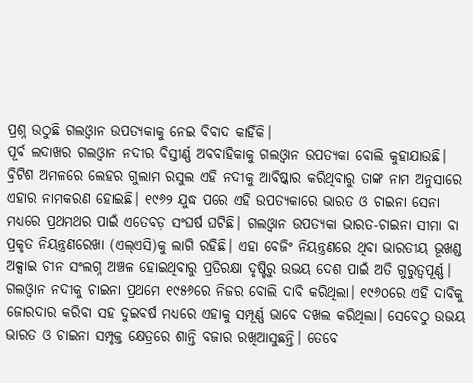ପ୍ରଶ୍ନ ଉଠୁଛି ଗଲଓ୍ବାନ ଉପତ୍ୟକାକୁ ନେଇ ବିବାଦ କାହିଁକି।
ପୂର୍ବ ଲଦାଖର ଗଲଓ୍ବାନ ନଦୀର ବିସ୍ତୀର୍ଣ୍ଣ ଅବବାହିକାକୁ ଗଲଓ୍ବାନ ଉପତ୍ୟକା ବୋଲି କୁହାଯାଉଛି। ବ୍ରିଟିଶ ଅମଳରେ ଲେହର ଗୁଲାମ ରସୁଲ ଏହି ନଦୀକୁ ଆବିଷ୍କାର କରିଥିବାରୁ ତାଙ୍କ ନାମ ଅନୁସାରେ ଏହାର ନାମକରଣ ହୋଇଛି। ୧୯୬୨ ଯୁଦ୍ଧ ପରେ ଏହି ଉପତ୍ୟକାରେ ଭାରତ ଓ ଚାଇନା ସେନା ମଧ୍ୟରେ ପ୍ରଥମଥର ପାଇଁ ଏତେବଡ଼ ସଂଘର୍ଷ ଘଟିଛି। ଗଲଓ୍ବାନ ଉପତ୍ୟକା ଭାରତ-ଚାଇନା ସୀମା ବା ପ୍ରକୃତ ନିୟନ୍ତ୍ରଣରେଖା (ଏଲ୍ଏସି)କୁ ଲାଗି ରହିଛି। ଏହା ବେଜିଂ ନିୟନ୍ତ୍ରଣରେ ଥିବା ଭାରତୀୟ ଭୂଖଣ୍ଡ ଅକ୍ସାଇ ଚୀନ ସଂଲଗ୍ନ ଅଞ୍ଚଳ ହୋଇଥିବାରୁ ପ୍ରତିରକ୍ଷା ଦୃଷ୍ଟିରୁ ଉଭୟ ଦେଶ ପାଇଁ ଅତି ଗୁରୁତ୍ୱପୂର୍ଣ୍ଣ। ଗଲଓ୍ବାନ ନଦୀକୁ ଚାଇନା ପ୍ରଥମେ ୧୯୫୬ରେ ନିଜର ବୋଲି ଦାବି କରିଥିଲା। ୧୯୬୦ରେ ଏହି ଦାବିକୁ ଜୋରଦାର କରିବା ସହ ଦୁଇବର୍ଷ ମଧ୍ୟରେ ଏହାକୁ ସମ୍ପୂର୍ଣ୍ଣ ଭାବେ ଦଖଲ କରିଥିଲା। ସେବେଠୁ ଉଭୟ ଭାରତ ଓ ଚାଇନା ସମ୍ପୃକ୍ତ କ୍ଷେତ୍ରରେ ଶାନ୍ତି ବଜାର ରଖିଆସୁଛନ୍ତି। ତେବେ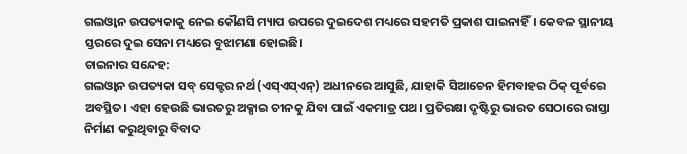ଗଲଓ୍ବାନ ଉପତ୍ୟକାକୁ ନେଇ କୌଣସି ମ୍ୟାପ ଉପରେ ଦୁଇଦେଶ ମଧ୍ୟରେ ସହମତି ପ୍ରକାଶ ପାଇନାହିଁ। କେବଳ ସ୍ଥାନୀୟ ସ୍ତରରେ ଦୁଇ ସେନା ମଧ୍ୟରେ ବୁଝାମଣା ହୋଇଛି।
ଚାଇନାର ସନ୍ଦେହ:
ଗଲଓ୍ବାନ ଉପତ୍ୟକା ସବ୍ ସେକ୍ଟର ନର୍ଥ (ଏସ୍ଏସ୍ଏନ୍) ଅଧୀନରେ ଆସୁଛି, ଯାହାକି ସିଆଚେନ ହିମବାହର ଠିକ୍ ପୂର୍ବରେ ଅବସ୍ଥିତ। ଏହା ହେଉଛି ଭାରତରୁ ଅକ୍ସାଇ ଚୀନକୁ ଯିବା ପାଇଁ ଏକମାତ୍ର ପଥ। ପ୍ରତିରକ୍ଷା ଦୃଷ୍ଟିରୁ ଭାରତ ସେଠାରେ ରାସ୍ତା ନିର୍ମାଣ କରୁଥିବାରୁ ବିବାଦ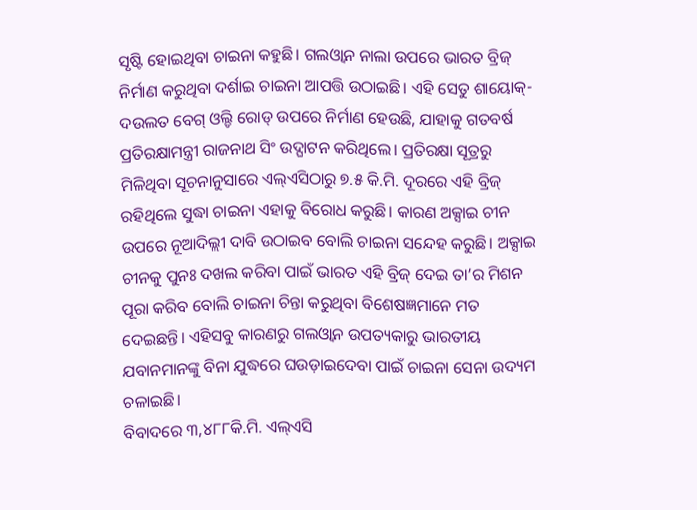ସୃଷ୍ଟି ହୋଇଥିବା ଚାଇନା କହୁଛି। ଗଲଓ୍ବାନ ନାଲା ଉପରେ ଭାରତ ବ୍ରିଜ୍ ନିର୍ମାଣ କରୁଥିବା ଦର୍ଶାଇ ଚାଇନା ଆପତ୍ତି ଉଠାଇଛି। ଏହି ସେତୁ ଶାୟୋକ୍-ଦଉଲତ ବେଗ୍ ଓଲ୍ଡି ରୋଡ୍ ଉପରେ ନିର୍ମାଣ ହେଉଛି, ଯାହାକୁ ଗତବର୍ଷ ପ୍ରତିରକ୍ଷାମନ୍ତ୍ରୀ ରାଜନାଥ ସିଂ ଉଦ୍ଘାଟନ କରିଥିଲେ। ପ୍ରତିରକ୍ଷା ସୂତ୍ରରୁ ମିଳିଥିବା ସୂଚନାନୁସାରେ ଏଲ୍ଏସିଠାରୁ ୭.୫ କି.ମି. ଦୂରରେ ଏହି ବ୍ରିଜ୍ ରହିଥିଲେ ସୁଦ୍ଧା ଚାଇନା ଏହାକୁ ବିରୋଧ କରୁଛି। କାରଣ ଅକ୍ସାଇ ଚୀନ ଉପରେ ନୂଆଦିଲ୍ଲୀ ଦାବି ଉଠାଇବ ବୋଲି ଚାଇନା ସନ୍ଦେହ କରୁଛି। ଅକ୍ସାଇ ଚୀନକୁ ପୁନଃ ଦଖଲ କରିବା ପାଇଁ ଭାରତ ଏହି ବ୍ରିଜ୍ ଦେଇ ତା’ର ମିଶନ ପୂରା କରିବ ବୋଲି ଚାଇନା ଚିନ୍ତା କରୁଥିବା ବିଶେଷଜ୍ଞମାନେ ମତ ଦେଇଛନ୍ତି। ଏହିସବୁ କାରଣରୁ ଗଲଓ୍ବାନ ଉପତ୍ୟକାରୁ ଭାରତୀୟ ଯବାନମାନଙ୍କୁ ବିନା ଯୁଦ୍ଧରେ ଘଉଡ଼ାଇଦେବା ପାଇଁ ଚାଇନା ସେନା ଉଦ୍ୟମ ଚଳାଇଛି।
ବିବାଦରେ ୩,୪୮୮କି.ମି. ଏଲ୍ଏସି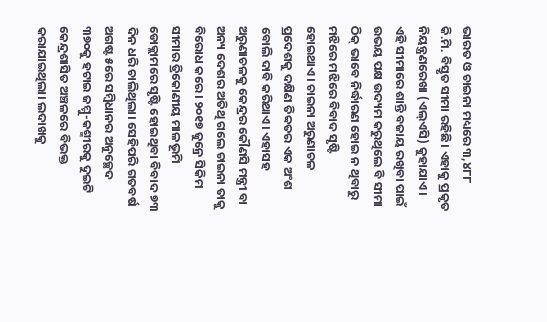ଭାରତ ଓ ଚାଇନା ମଧ୍ୟରେ ୩,୪୮୮ କି.ମି. ବିସ୍ତୃତ ସୀମା ରହିଛି। ଏହାକୁ ପ୍ରକୃତ ନିୟନ୍ତ୍ରଣରେଖା (ଏଲ୍ଏସି) କୁହାଯାଏ। ଏହି ସୀମାରେ ଶାନ୍ତି ବଜାୟ ରଖିବା ପାଇଁ ଉଭୟ ପକ୍ଷ ଉଦ୍ୟମ କରୁଥିଲେ ବି ସୀମା ଠିକ୍ ଭାବେ ନିର୍ଦ୍ଧାରଣ ହୋଇ ନ ଥିବାରୁ ମଝିରେ ମଝିରେ ବିବାଦ ସୃଷ୍ଟି ହୋଇଥାଏ। ଚାଇନା ଅରୁଣାଚଳ ପ୍ରଦେଶକୁ ଦକ୍ଷିଣ ତିବ୍ବତର ଏକ ଅଂଶ ବୋଲି ଦାବି କରିଥାଏ। ଏହାସହ ଅରୁଣାଚଳକୁ କେନ୍ଦ୍ରର କୌଣସି ମନ୍ତ୍ରୀ ବା ଅନ୍ୟ ଦେଶର ଅତିଥି ଗଲେ ଚାଇନା ତାକୁ ବିରୋଧ କରେ। ୨୦୧୭ ଜୁନ୍ରେ ସିକିମ ସୀମାର ତ୍ରିକୋଣୀୟ ମାଳଭୂମି ଡୋକ୍ଲାମରେ ସୃଷ୍ଟି ହୋଇଥିବା ବିବାଦ ୭୩ ଦିନ ଧରି ଚାଲିଥିଲା। ସେହିପରି ଗତବର୍ଷ ଅଗଷ୍ଟ ୫ରେ ସମ୍ବିଧାନର ଅନୁଚ୍ଛେଦ ୩୭୦କୁ ହଟାଇ ଜମ୍ମୁ-କଶ୍ମୀରକୁ ଦୁଇଟି କେନ୍ଦ୍ରଶାସିତ ଅଞ୍ଚଳରେ ବିଭକ୍ତ କରାଯାଇଥିଲା। ଲଦାଖକୁ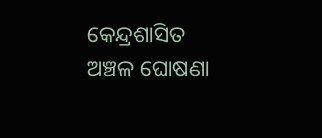କେନ୍ଦ୍ରଶାସିତ ଅଞ୍ଚଳ ଘୋଷଣା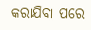କରାଯିବା ପରେ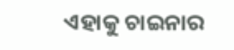ଏହାକୁ ଚାଇନାର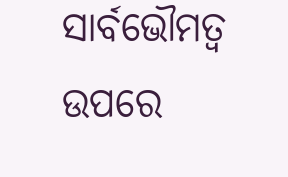ସାର୍ବଭୌମତ୍ୱ ଉପରେ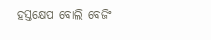ହସ୍ତକ୍ଷେପ ବୋଲି ବେଜିଂ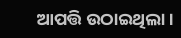ଆପତ୍ତି ଉଠାଇଥିଲା।